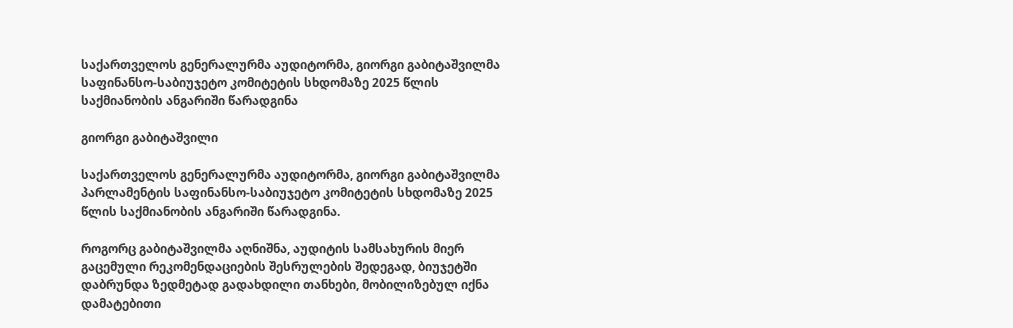საქართველოს გენერალურმა აუდიტორმა, გიორგი გაბიტაშვილმა საფინანსო-საბიუჯეტო კომიტეტის სხდომაზე 2025 წლის საქმიანობის ანგარიში წარადგინა

გიორგი გაბიტაშვილი

საქართველოს გენერალურმა აუდიტორმა, გიორგი გაბიტაშვილმა პარლამენტის საფინანსო-საბიუჯეტო კომიტეტის სხდომაზე 2025 წლის საქმიანობის ანგარიში წარადგინა.

როგორც გაბიტაშვილმა აღნიშნა, აუდიტის სამსახურის მიერ გაცემული რეკომენდაციების შესრულების შედეგად, ბიუჯეტში დაბრუნდა ზედმეტად გადახდილი თანხები, მობილიზებულ იქნა დამატებითი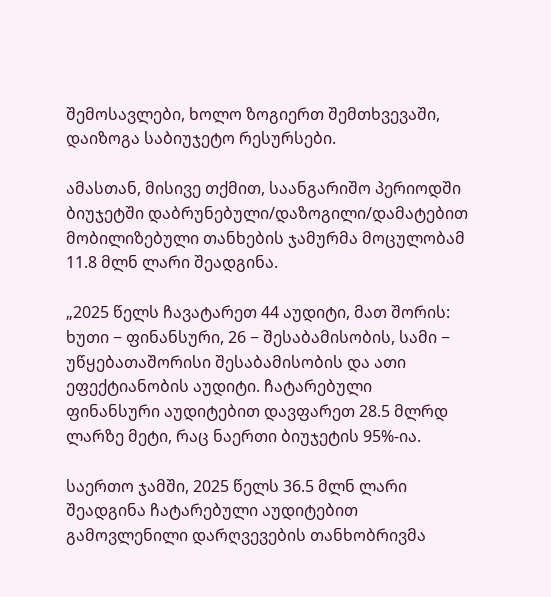შემოსავლები, ხოლო ზოგიერთ შემთხვევაში, დაიზოგა საბიუჯეტო რესურსები.

ამასთან, მისივე თქმით, საანგარიშო პერიოდში ბიუჯეტში დაბრუნებული/დაზოგილი/დამატებით მობილიზებული თანხების ჯამურმა მოცულობამ 11.8 მლნ ლარი შეადგინა.

„2025 წელს ჩავატარეთ 44 აუდიტი, მათ შორის: ხუთი − ფინანსური, 26 − შესაბამისობის, სამი − უწყებათაშორისი შესაბამისობის და ათი ეფექტიანობის აუდიტი. ჩატარებული ფინანსური აუდიტებით დავფარეთ 28.5 მლრდ ლარზე მეტი, რაც ნაერთი ბიუჯეტის 95%-ია.

საერთო ჯამში, 2025 წელს 36.5 მლნ ლარი შეადგინა ჩატარებული აუდიტებით გამოვლენილი დარღვევების თანხობრივმა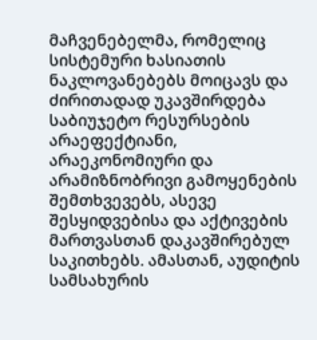მაჩვენებელმა, რომელიც სისტემური ხასიათის ნაკლოვანებებს მოიცავს და ძირითადად უკავშირდება საბიუჯეტო რესურსების არაეფექტიანი, არაეკონომიური და არამიზნობრივი გამოყენების შემთხვევებს, ასევე შესყიდვებისა და აქტივების მართვასთან დაკავშირებულ საკითხებს. ამასთან, აუდიტის სამსახურის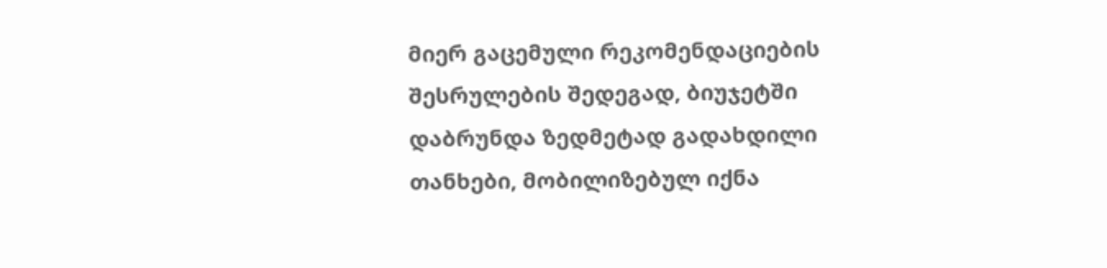მიერ გაცემული რეკომენდაციების შესრულების შედეგად, ბიუჯეტში დაბრუნდა ზედმეტად გადახდილი თანხები, მობილიზებულ იქნა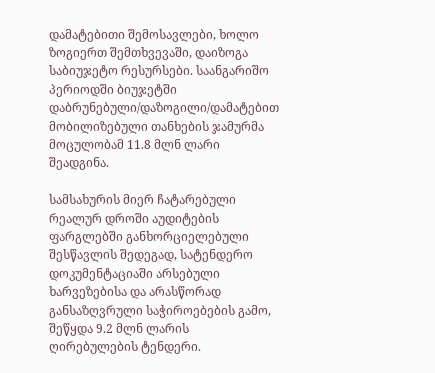დამატებითი შემოსავლები, ხოლო ზოგიერთ შემთხვევაში, დაიზოგა საბიუჯეტო რესურსები. საანგარიშო პერიოდში ბიუჯეტში დაბრუნებული/დაზოგილი/დამატებით მობილიზებული თანხების ჯამურმა მოცულობამ 11.8 მლნ ლარი შეადგინა.

სამსახურის მიერ ჩატარებული რეალურ დროში აუდიტების ფარგლებში განხორციელებული შესწავლის შედეგად, სატენდერო დოკუმენტაციაში არსებული ხარვეზებისა და არასწორად განსაზღვრული საჭიროებების გამო, შეწყდა 9.2 მლნ ლარის ღირებულების ტენდერი.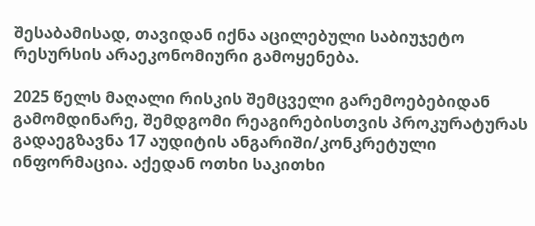შესაბამისად, თავიდან იქნა აცილებული საბიუჯეტო რესურსის არაეკონომიური გამოყენება.

2025 წელს მაღალი რისკის შემცველი გარემოებებიდან გამომდინარე, შემდგომი რეაგირებისთვის პროკურატურას გადაეგზავნა 17 აუდიტის ანგარიში/კონკრეტული ინფორმაცია. აქედან ოთხი საკითხი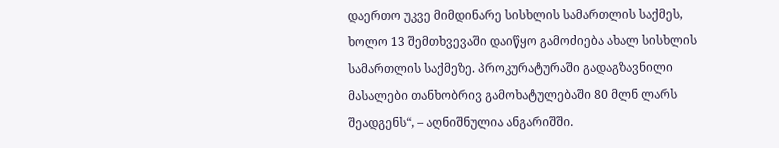დაერთო უკვე მიმდინარე სისხლის სამართლის საქმეს, ხოლო 13 შემთხვევაში დაიწყო გამოძიება ახალ სისხლის სამართლის საქმეზე. პროკურატურაში გადაგზავნილი მასალები თანხობრივ გამოხატულებაში 80 მლნ ლარს შეადგენს“, – აღნიშნულია ანგარიშში.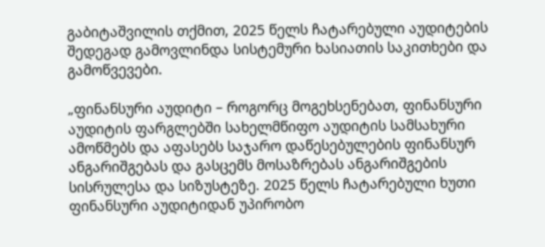გაბიტაშვილის თქმით, 2025 წელს ჩატარებული აუდიტების შედეგად გამოვლინდა სისტემური ხასიათის საკითხები და გამოწვევები.

„ფინანსური აუდიტი – როგორც მოგეხსენებათ, ფინანსური აუდიტის ფარგლებში სახელმწიფო აუდიტის სამსახური ამოწმებს და აფასებს საჯარო დაწესებულების ფინანსურ ანგარიშგებას და გასცემს მოსაზრებას ანგარიშგების სისრულესა და სიზუსტეზე. 2025 წელს ჩატარებული ხუთი ფინანსური აუდიტიდან უპირობო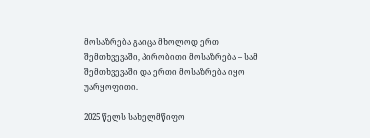მოსაზრება გაიცა მხოლოდ ერთ შემთხვევაში, პირობითი მოსაზრება – სამ შემთხვევაში და ერთი მოსაზრება იყო უარყოფითი.

2025 წელს სახელმწიფო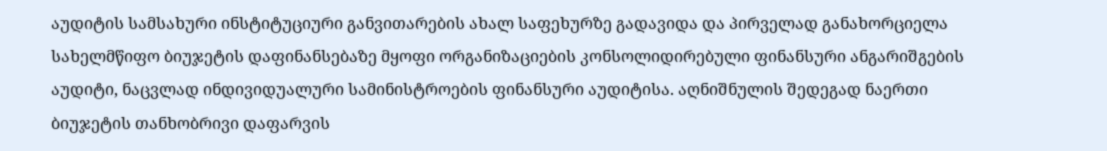აუდიტის სამსახური ინსტიტუციური განვითარების ახალ საფეხურზე გადავიდა და პირველად განახორციელა სახელმწიფო ბიუჯეტის დაფინანსებაზე მყოფი ორგანიზაციების კონსოლიდირებული ფინანსური ანგარიშგების აუდიტი, ნაცვლად ინდივიდუალური სამინისტროების ფინანსური აუდიტისა. აღნიშნულის შედეგად ნაერთი ბიუჯეტის თანხობრივი დაფარვის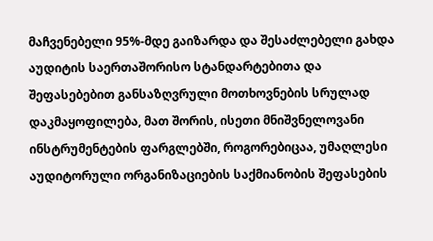მაჩვენებელი 95%-მდე გაიზარდა და შესაძლებელი გახდა აუდიტის საერთაშორისო სტანდარტებითა და შეფასებებით განსაზღვრული მოთხოვნების სრულად დაკმაყოფილება, მათ შორის, ისეთი მნიშვნელოვანი ინსტრუმენტების ფარგლებში, როგორებიცაა, უმაღლესი აუდიტორული ორგანიზაციების საქმიანობის შეფასების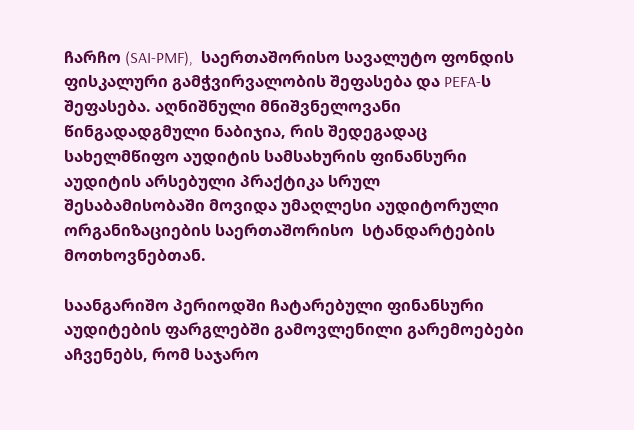ჩარჩო (SAI-PMF),  საერთაშორისო სავალუტო ფონდის ფისკალური გამჭვირვალობის შეფასება და PEFA-ს შეფასება. აღნიშნული მნიშვნელოვანი წინგადადგმული ნაბიჯია, რის შედეგადაც სახელმწიფო აუდიტის სამსახურის ფინანსური აუდიტის არსებული პრაქტიკა სრულ შესაბამისობაში მოვიდა უმაღლესი აუდიტორული ორგანიზაციების საერთაშორისო  სტანდარტების მოთხოვნებთან.

საანგარიშო პერიოდში ჩატარებული ფინანსური აუდიტების ფარგლებში გამოვლენილი გარემოებები აჩვენებს, რომ საჯარო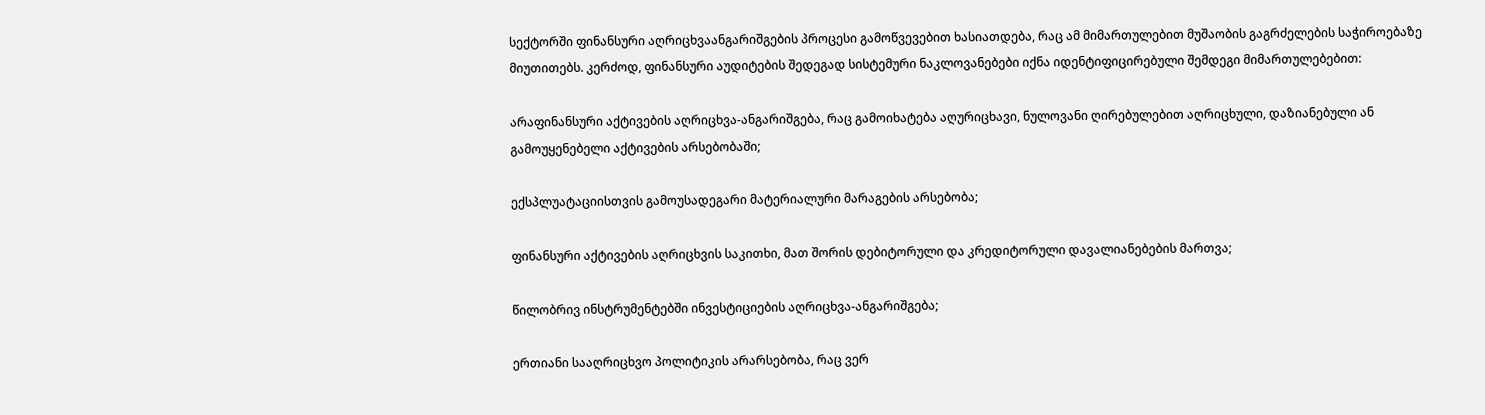სექტორში ფინანსური აღრიცხვაანგარიშგების პროცესი გამოწვევებით ხასიათდება, რაც ამ მიმართულებით მუშაობის გაგრძელების საჭიროებაზე მიუთითებს. კერძოდ, ფინანსური აუდიტების შედეგად სისტემური ნაკლოვანებები იქნა იდენტიფიცირებული შემდეგი მიმართულებებით:

არაფინანსური აქტივების აღრიცხვა-ანგარიშგება, რაც გამოიხატება აღურიცხავი, ნულოვანი ღირებულებით აღრიცხული, დაზიანებული ან გამოუყენებელი აქტივების არსებობაში;

ექსპლუატაციისთვის გამოუსადეგარი მატერიალური მარაგების არსებობა;

ფინანსური აქტივების აღრიცხვის საკითხი, მათ შორის დებიტორული და კრედიტორული დავალიანებების მართვა;

წილობრივ ინსტრუმენტებში ინვესტიციების აღრიცხვა-ანგარიშგება;

ერთიანი სააღრიცხვო პოლიტიკის არარსებობა, რაც ვერ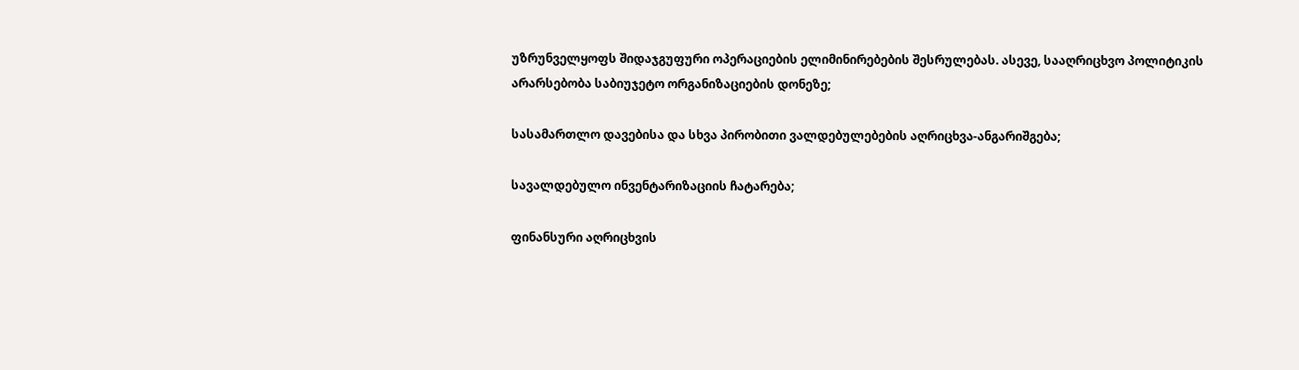უზრუნველყოფს შიდაჯგუფური ოპერაციების ელიმინირებების შესრულებას. ასევე, სააღრიცხვო პოლიტიკის არარსებობა საბიუჯეტო ორგანიზაციების დონეზე;

სასამართლო დავებისა და სხვა პირობითი ვალდებულებების აღრიცხვა-ანგარიშგება;

სავალდებულო ინვენტარიზაციის ჩატარება;

ფინანსური აღრიცხვის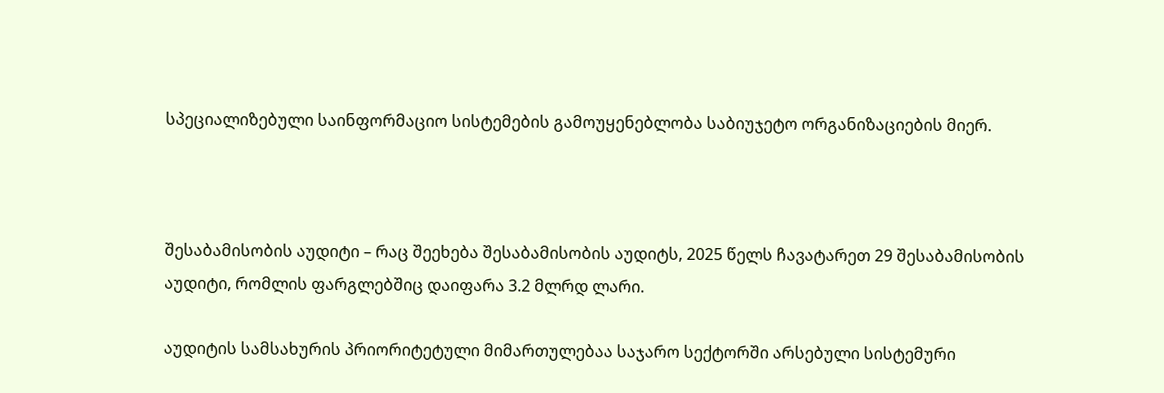სპეციალიზებული საინფორმაციო სისტემების გამოუყენებლობა საბიუჯეტო ორგანიზაციების მიერ.



შესაბამისობის აუდიტი – რაც შეეხება შესაბამისობის აუდიტს, 2025 წელს ჩავატარეთ 29 შესაბამისობის აუდიტი, რომლის ფარგლებშიც დაიფარა 3.2 მლრდ ლარი.

აუდიტის სამსახურის პრიორიტეტული მიმართულებაა საჯარო სექტორში არსებული სისტემური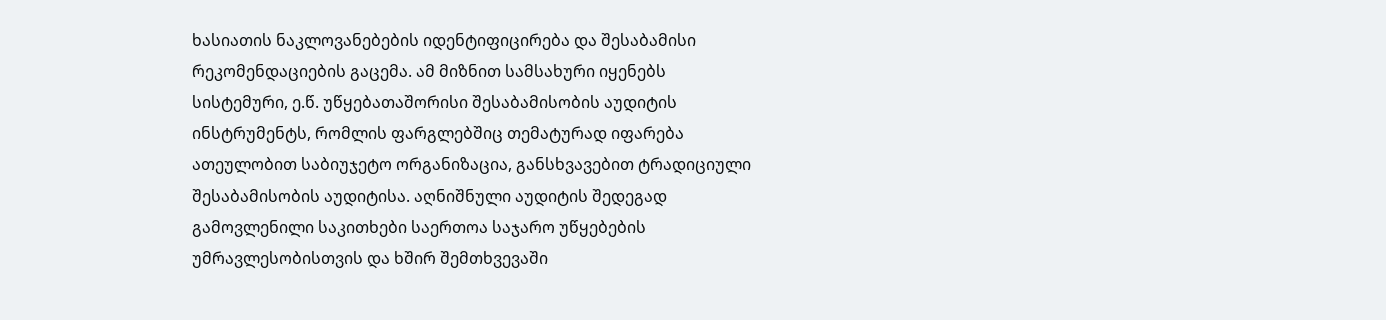ხასიათის ნაკლოვანებების იდენტიფიცირება და შესაბამისი რეკომენდაციების გაცემა. ამ მიზნით სამსახური იყენებს სისტემური, ე.წ. უწყებათაშორისი შესაბამისობის აუდიტის ინსტრუმენტს, რომლის ფარგლებშიც თემატურად იფარება ათეულობით საბიუჯეტო ორგანიზაცია, განსხვავებით ტრადიციული შესაბამისობის აუდიტისა. აღნიშნული აუდიტის შედეგად გამოვლენილი საკითხები საერთოა საჯარო უწყებების უმრავლესობისთვის და ხშირ შემთხვევაში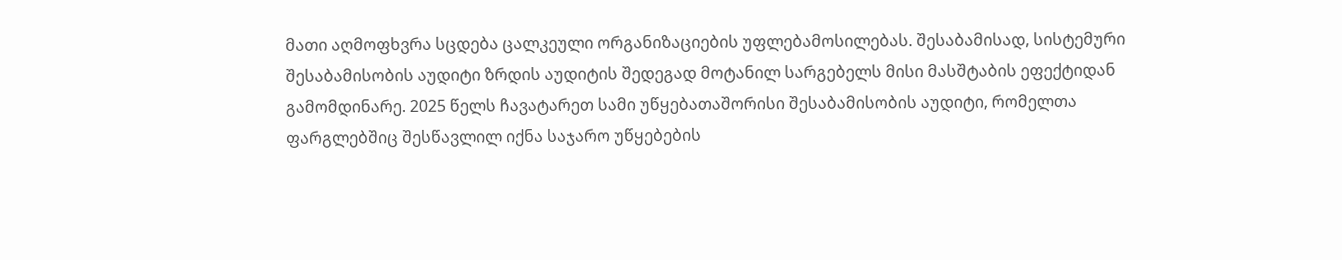მათი აღმოფხვრა სცდება ცალკეული ორგანიზაციების უფლებამოსილებას. შესაბამისად, სისტემური შესაბამისობის აუდიტი ზრდის აუდიტის შედეგად მოტანილ სარგებელს მისი მასშტაბის ეფექტიდან გამომდინარე. 2025 წელს ჩავატარეთ სამი უწყებათაშორისი შესაბამისობის აუდიტი, რომელთა ფარგლებშიც შესწავლილ იქნა საჯარო უწყებების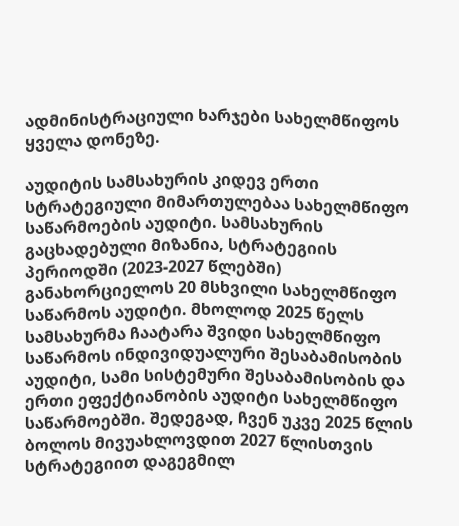ადმინისტრაციული ხარჯები სახელმწიფოს ყველა დონეზე.

აუდიტის სამსახურის კიდევ ერთი სტრატეგიული მიმართულებაა სახელმწიფო საწარმოების აუდიტი. სამსახურის გაცხადებული მიზანია, სტრატეგიის პერიოდში (2023-2027 წლებში) განახორციელოს 20 მსხვილი სახელმწიფო საწარმოს აუდიტი. მხოლოდ 2025 წელს სამსახურმა ჩაატარა შვიდი სახელმწიფო საწარმოს ინდივიდუალური შესაბამისობის აუდიტი, სამი სისტემური შესაბამისობის და ერთი ეფექტიანობის აუდიტი სახელმწიფო საწარმოებში. შედეგად, ჩვენ უკვე 2025 წლის ბოლოს მივუახლოვდით 2027 წლისთვის სტრატეგიით დაგეგმილ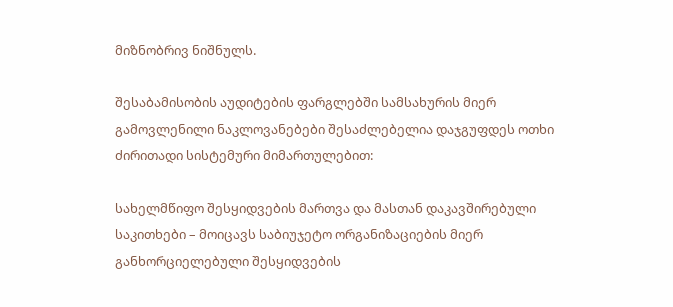მიზნობრივ ნიშნულს.

შესაბამისობის აუდიტების ფარგლებში სამსახურის მიერ გამოვლენილი ნაკლოვანებები შესაძლებელია დაჯგუფდეს ოთხი ძირითადი სისტემური მიმართულებით:

სახელმწიფო შესყიდვების მართვა და მასთან დაკავშირებული საკითხები – მოიცავს საბიუჯეტო ორგანიზაციების მიერ განხორციელებული შესყიდვების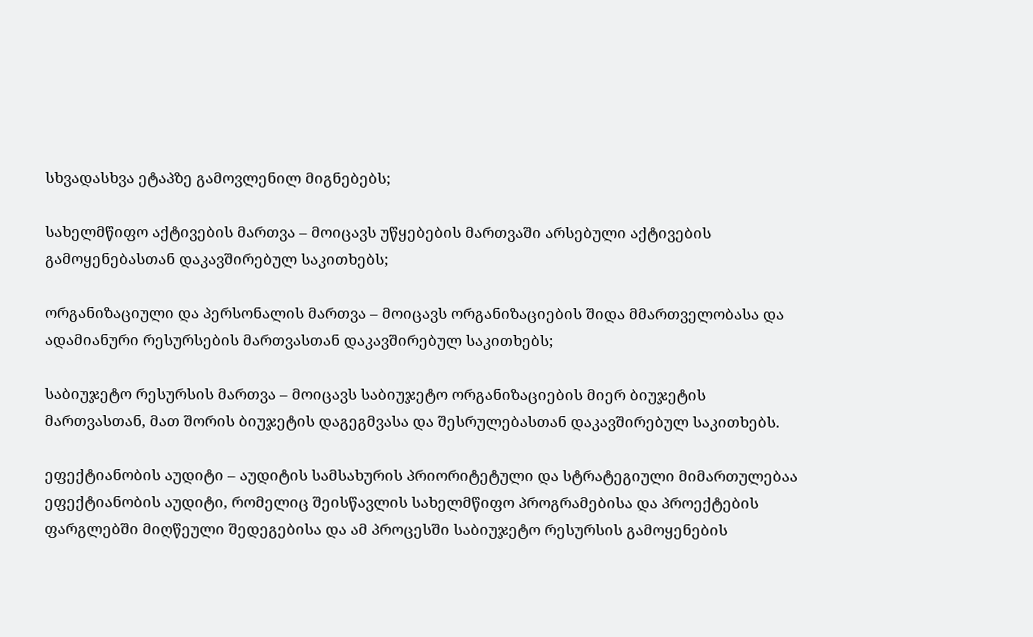სხვადასხვა ეტაპზე გამოვლენილ მიგნებებს;

სახელმწიფო აქტივების მართვა – მოიცავს უწყებების მართვაში არსებული აქტივების გამოყენებასთან დაკავშირებულ საკითხებს;

ორგანიზაციული და პერსონალის მართვა – მოიცავს ორგანიზაციების შიდა მმართველობასა და ადამიანური რესურსების მართვასთან დაკავშირებულ საკითხებს;

საბიუჯეტო რესურსის მართვა – მოიცავს საბიუჯეტო ორგანიზაციების მიერ ბიუჯეტის მართვასთან, მათ შორის ბიუჯეტის დაგეგმვასა და შესრულებასთან დაკავშირებულ საკითხებს.

ეფექტიანობის აუდიტი – აუდიტის სამსახურის პრიორიტეტული და სტრატეგიული მიმართულებაა ეფექტიანობის აუდიტი, რომელიც შეისწავლის სახელმწიფო პროგრამებისა და პროექტების ფარგლებში მიღწეული შედეგებისა და ამ პროცესში საბიუჯეტო რესურსის გამოყენების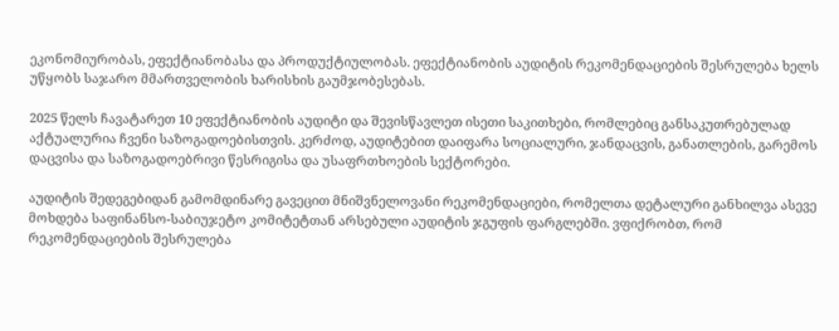ეკონომიურობას, ეფექტიანობასა და პროდუქტიულობას. ეფექტიანობის აუდიტის რეკომენდაციების შესრულება ხელს უწყობს საჯარო მმართველობის ხარისხის გაუმჯობესებას.

2025 წელს ჩავატარეთ 10 ეფექტიანობის აუდიტი და შევისწავლეთ ისეთი საკითხები, რომლებიც განსაკუთრებულად აქტუალურია ჩვენი საზოგადოებისთვის. კერძოდ, აუდიტებით დაიფარა სოციალური, ჯანდაცვის, განათლების, გარემოს დაცვისა და საზოგადოებრივი წესრიგისა და უსაფრთხოების სექტორები.

აუდიტის შედეგებიდან გამომდინარე გავეცით მნიშვნელოვანი რეკომენდაციები, რომელთა დეტალური განხილვა ასევე მოხდება საფინანსო-საბიუჯეტო კომიტეტთან არსებული აუდიტის ჯგუფის ფარგლებში. ვფიქრობთ, რომ რეკომენდაციების შესრულება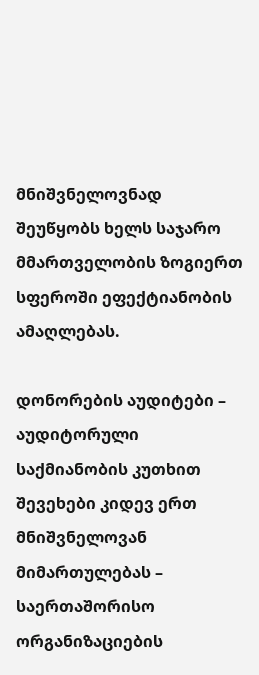მნიშვნელოვნად შეუწყობს ხელს საჯარო მმართველობის ზოგიერთ სფეროში ეფექტიანობის ამაღლებას.

დონორების აუდიტები – აუდიტორული საქმიანობის კუთხით შევეხები კიდევ ერთ მნიშვნელოვან მიმართულებას – საერთაშორისო ორგანიზაციების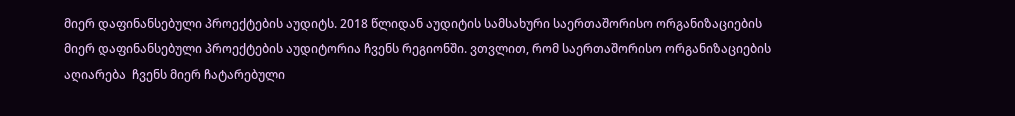მიერ დაფინანსებული პროექტების აუდიტს. 2018 წლიდან აუდიტის სამსახური საერთაშორისო ორგანიზაციების მიერ დაფინანსებული პროექტების აუდიტორია ჩვენს რეგიონში. ვთვლით, რომ საერთაშორისო ორგანიზაციების აღიარება  ჩვენს მიერ ჩატარებული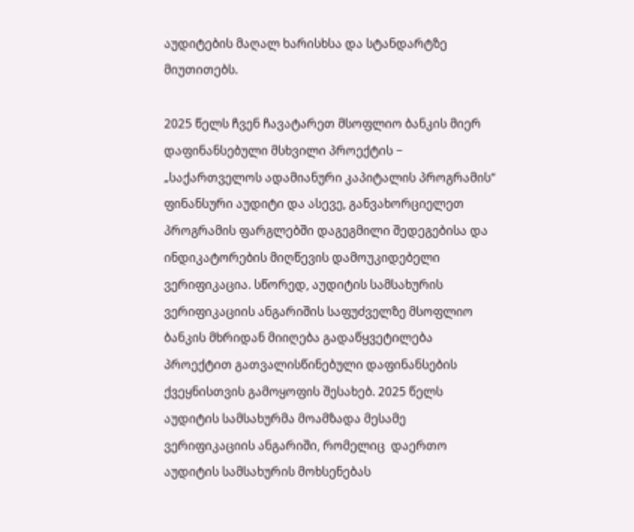აუდიტების მაღალ ხარისხსა და სტანდარტზე მიუთითებს.

2025 წელს ჩვენ ჩავატარეთ მსოფლიო ბანკის მიერ დაფინანსებული მსხვილი პროექტის − „საქართველოს ადამიანური კაპიტალის პროგრამის“ ფინანსური აუდიტი და ასევე, განვახორციელეთ პროგრამის ფარგლებში დაგეგმილი შედეგებისა და ინდიკატორების მიღწევის დამოუკიდებელი ვერიფიკაცია. სწორედ, აუდიტის სამსახურის ვერიფიკაციის ანგარიშის საფუძველზე მსოფლიო ბანკის მხრიდან მიიღება გადაწყვეტილება პროექტით გათვალისწინებული დაფინანსების ქვეყნისთვის გამოყოფის შესახებ. 2025 წელს აუდიტის სამსახურმა მოამზადა მესამე ვერიფიკაციის ანგარიში, რომელიც  დაერთო აუდიტის სამსახურის მოხსენებას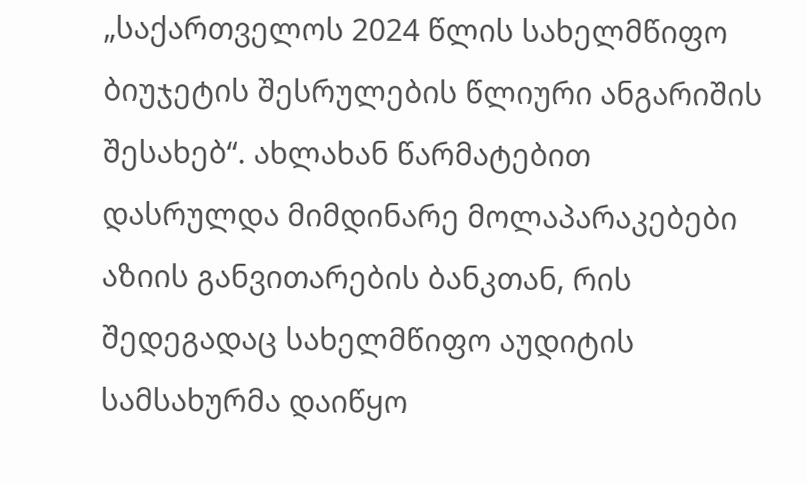„საქართველოს 2024 წლის სახელმწიფო ბიუჯეტის შესრულების წლიური ანგარიშის შესახებ“. ახლახან წარმატებით დასრულდა მიმდინარე მოლაპარაკებები აზიის განვითარების ბანკთან, რის შედეგადაც სახელმწიფო აუდიტის სამსახურმა დაიწყო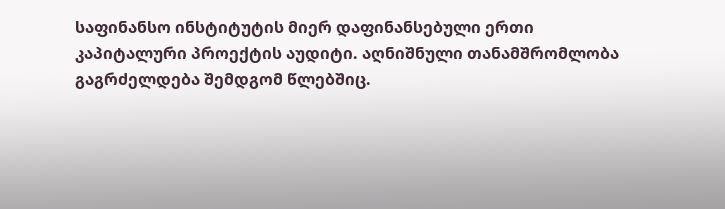საფინანსო ინსტიტუტის მიერ დაფინანსებული ერთი კაპიტალური პროექტის აუდიტი. აღნიშნული თანამშრომლობა გაგრძელდება შემდგომ წლებშიც.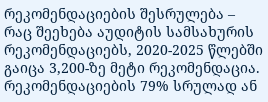რეკომენდაციების შესრულება – რაც შეეხება აუდიტის სამსახურის რეკომენდაციებს, 2020-2025 წლებში გაიცა 3,200-ზე მეტი რეკომენდაცია. რეკომენდაციების 79% სრულად ან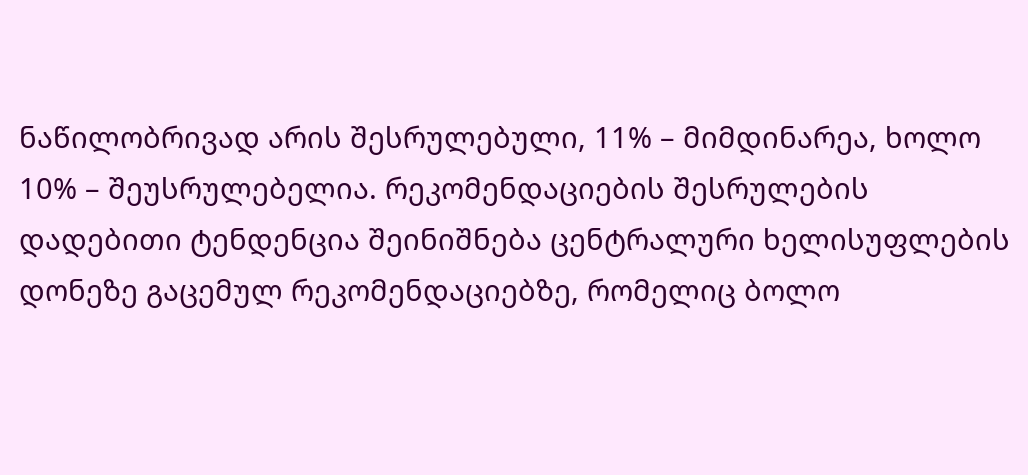ნაწილობრივად არის შესრულებული, 11% – მიმდინარეა, ხოლო 10% – შეუსრულებელია. რეკომენდაციების შესრულების დადებითი ტენდენცია შეინიშნება ცენტრალური ხელისუფლების დონეზე გაცემულ რეკომენდაციებზე, რომელიც ბოლო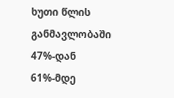ხუთი წლის განმავლობაში 47%-დან 61%-მდე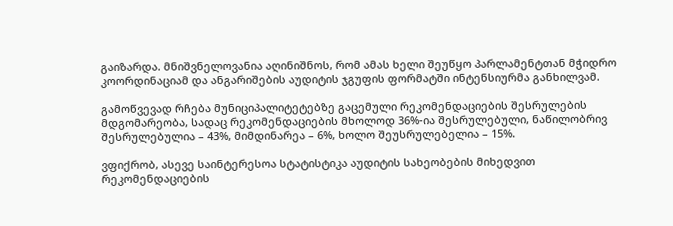გაიზარდა. მნიშვნელოვანია აღინიშნოს, რომ ამას ხელი შეუწყო პარლამენტთან მჭიდრო კოორდინაციამ და ანგარიშების აუდიტის ჯგუფის ფორმატში ინტენსიურმა განხილვამ.

გამოწვევად რჩება მუნიციპალიტეტებზე გაცემული რეკომენდაციების შესრულების მდგომარეობა, სადაც რეკომენდაციების მხოლოდ 36%-ია შესრულებული, ნაწილობრივ შესრულებულია – 43%, მიმდინარეა – 6%, ხოლო შეუსრულებელია – 15%.

ვფიქრობ, ასევე საინტერესოა სტატისტიკა აუდიტის სახეობების მიხედვით რეკომენდაციების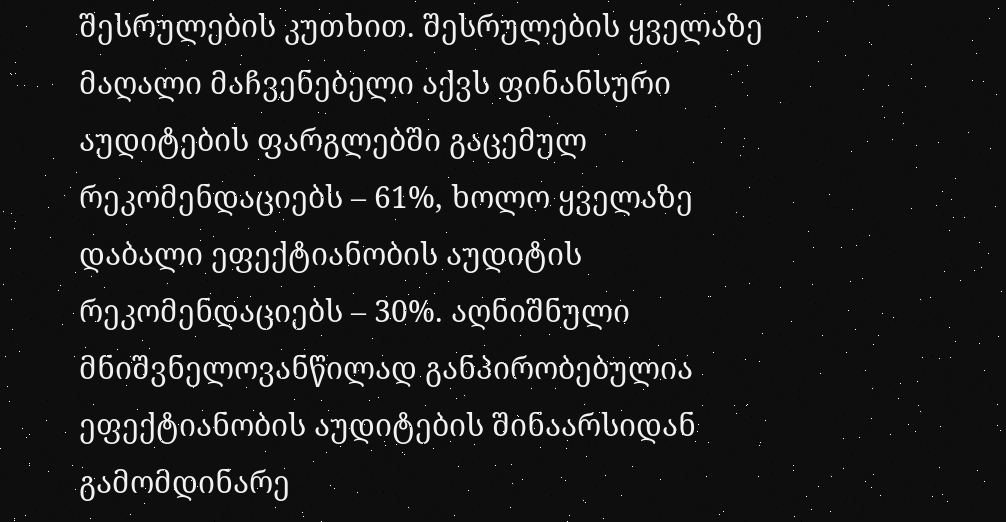შესრულების კუთხით. შესრულების ყველაზე მაღალი მაჩვენებელი აქვს ფინანსური აუდიტების ფარგლებში გაცემულ რეკომენდაციებს – 61%, ხოლო ყველაზე დაბალი ეფექტიანობის აუდიტის რეკომენდაციებს – 30%. აღნიშნული მნიშვნელოვანწილად განპირობებულია ეფექტიანობის აუდიტების შინაარსიდან გამომდინარე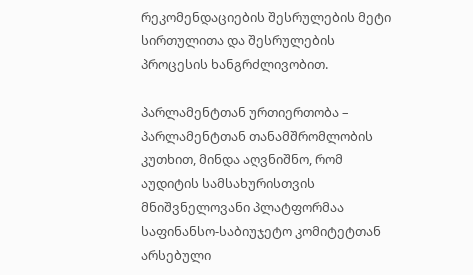რეკომენდაციების შესრულების მეტი სირთულითა და შესრულების პროცესის ხანგრძლივობით.

პარლამენტთან ურთიერთობა – პარლამენტთან თანამშრომლობის კუთხით, მინდა აღვნიშნო, რომ აუდიტის სამსახურისთვის მნიშვნელოვანი პლატფორმაა საფინანსო-საბიუჯეტო კომიტეტთან არსებული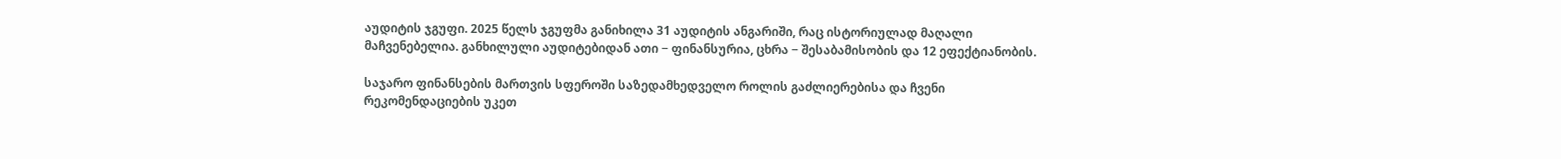აუდიტის ჯგუფი. 2025 წელს ჯგუფმა განიხილა 31 აუდიტის ანგარიში, რაც ისტორიულად მაღალი მაჩვენებელია. განხილული აუდიტებიდან ათი − ფინანსურია, ცხრა − შესაბამისობის და 12 ეფექტიანობის.

საჯარო ფინანსების მართვის სფეროში საზედამხედველო როლის გაძლიერებისა და ჩვენი რეკომენდაციების უკეთ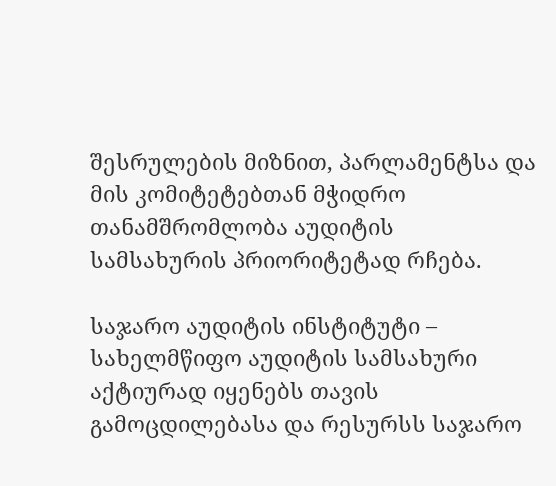შესრულების მიზნით, პარლამენტსა და მის კომიტეტებთან მჭიდრო თანამშრომლობა აუდიტის სამსახურის პრიორიტეტად რჩება.

საჯარო აუდიტის ინსტიტუტი – სახელმწიფო აუდიტის სამსახური აქტიურად იყენებს თავის გამოცდილებასა და რესურსს საჯარო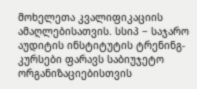მოხელეთა კვალიფიკაციის ამაღლებისათვის. სსიპ − საჯარო აუდიტის ინსტიტუტის ტრენინგ-კურსები ფარავს საბიუჯეტო ორგანიზაციებისთვის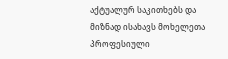აქტუალურ საკითხებს და მიზნად ისახავს მოხელეთა პროფესიული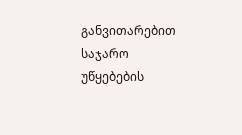განვითარებით საჯარო უწყებების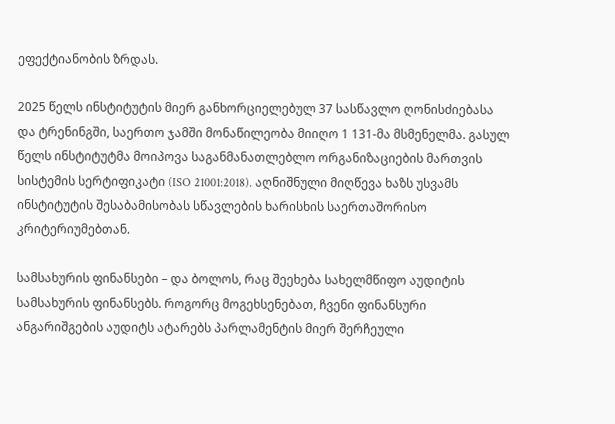ეფექტიანობის ზრდას.

2025 წელს ინსტიტუტის მიერ განხორციელებულ 37 სასწავლო ღონისძიებასა და ტრენინგში, საერთო ჯამში მონაწილეობა მიიღო 1 131-მა მსმენელმა. გასულ წელს ინსტიტუტმა მოიპოვა საგანმანათლებლო ორგანიზაციების მართვის სისტემის სერტიფიკატი (ISO 21001:2018). აღნიშნული მიღწევა ხაზს უსვამს ინსტიტუტის შესაბამისობას სწავლების ხარისხის საერთაშორისო კრიტერიუმებთან.

სამსახურის ფინანსები – და ბოლოს, რაც შეეხება სახელმწიფო აუდიტის სამსახურის ფინანსებს. როგორც მოგეხსენებათ, ჩვენი ფინანსური ანგარიშგების აუდიტს ატარებს პარლამენტის მიერ შერჩეული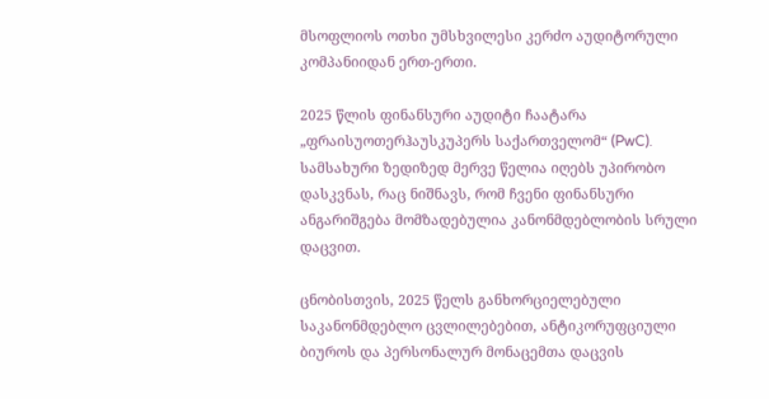მსოფლიოს ოთხი უმსხვილესი კერძო აუდიტორული კომპანიიდან ერთ-ერთი.

2025 წლის ფინანსური აუდიტი ჩაატარა „ფრაისუოთერჰაუსკუპერს საქართველომ“ (PwC). სამსახური ზედიზედ მერვე წელია იღებს უპირობო დასკვნას, რაც ნიშნავს, რომ ჩვენი ფინანსური ანგარიშგება მომზადებულია კანონმდებლობის სრული დაცვით.

ცნობისთვის, 2025 წელს განხორციელებული საკანონმდებლო ცვლილებებით, ანტიკორუფციული ბიუროს და პერსონალურ მონაცემთა დაცვის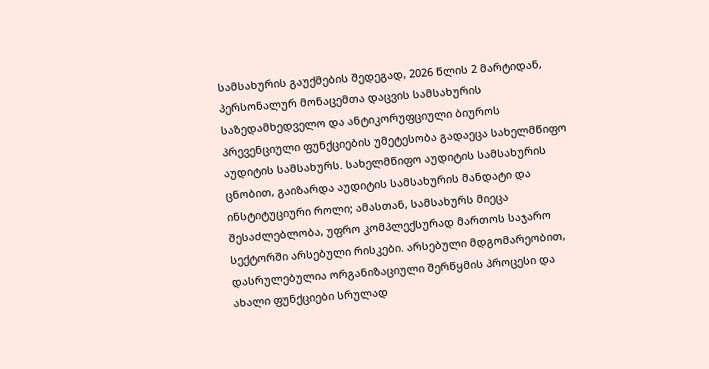სამსახურის გაუქმების შედეგად, 2026 წლის 2 მარტიდან, პერსონალურ მონაცემთა დაცვის სამსახურის საზედამხედველო და ანტიკორუფციული ბიუროს პრევენციული ფუნქციების უმეტესობა გადაეცა სახელმწიფო აუდიტის სამსახურს. სახელმწიფო აუდიტის სამსახურის ცნობით, გაიზარდა აუდიტის სამსახურის მანდატი და ინსტიტუციური როლი; ამასთან, სამსახურს მიეცა შესაძლებლობა, უფრო კომპლექსურად მართოს საჯარო სექტორში არსებული რისკები. არსებული მდგომარეობით, დასრულებულია ორგანიზაციული შერწყმის პროცესი და ახალი ფუნქციები სრულად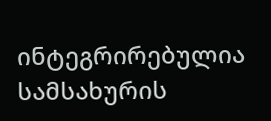ინტეგრირებულია სამსახურის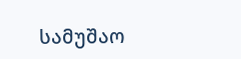სამუშაო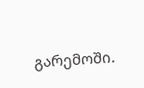გარემოში.